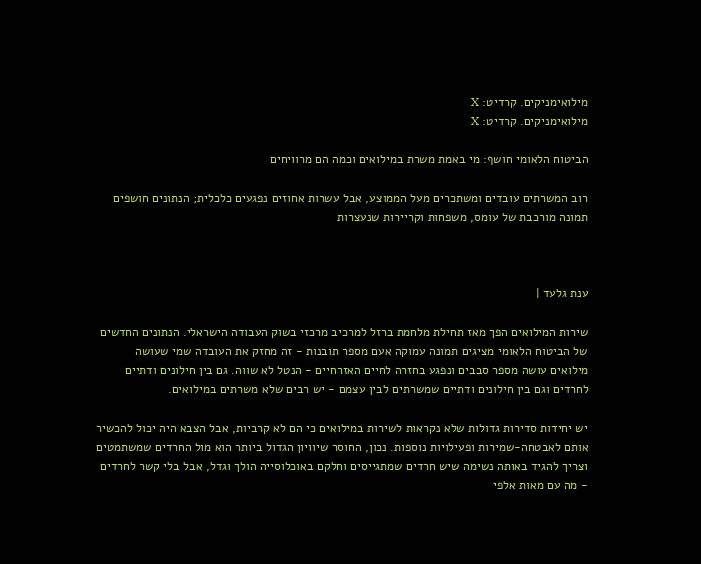מילואימניקים. קרדיט: X
מילואימניקים. קרדיט: X

הביטוח הלאומי חושף: מי באמת משרת במילואים וכמה הם מרוויחים

רוב המשרתים עובדים ומשתכרים מעל הממוצע, אבל עשרות אחוזים נפגעים כלכלית; הנתונים חושפים תמונה מורכבת של עומס, משפחות וקריירות שנעצרות



ענת גלעד |

שירות המילואים הפך מאז תחילת מלחמת ברזל למרכיב מרכזי בשוק העבודה הישראלי. הנתונים החדשים של הביטוח הלאומי מציגים תמונה עמוקה אעם מספר תובנות - זה מחזק את העובדה שמי שעושה מילואים עושה מספר סבבים ונפגע בחזרה לחיים האזרחיים - הנטל לא שווה. גם בין חילונים ודתיים לחרדים וגם בין חילונים ודתיים שמשרתים לבין עצמם - יש רבים שלא משרתים במילואים.

יש יחידות סדירות גדולות שלא נקראות לשירות במילואים כי הם לא קרביות, אבל הצבא היה יכול להכשיר אותם לאבטחה-שמירות ופעילויות נוספות. נכון, החוסר שיוויון הגדול ביותר הוא מול החרדים שמשתמטים וצריך להגיד באותה נשימה שיש חרדים שמתגייסים וחלקם באוכלוסייה הולך וגדל, אבל בלי קשר לחרדים - מה עם מאות אלפי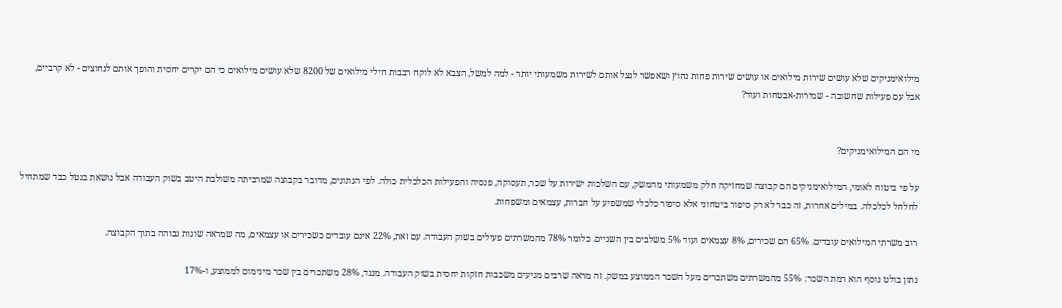מילואימניקים שלא עושים שירות מילואים או עושים שירות פחות נחוץ ושאפשר לנצל אותם לשירות משמעותי יותר - למה למשל, הצבא לא לוקח רבבות חילי מילואים של 8200 שלא עושים מילואים כי הם יקרים יחסית והופך אותם לנחוצים - לא קרביים, אבל עם פעילות שחשובה - שמירות-אבטחות ועוד?


מי הם המילואימניקים?

על פי ביטוח לאומי, המילואימניקים הם קבוצה שמחזיקה חלק משמעותי מהמשק, עם השלכות ישירות על שכר, תעסוקה, פנסיה והפעילות הכלכלית כולה. לפי הנתונים, מדובר בקבוצה שמרביתה משולבת היטב בשוק העבודה אבל נושאת בנטל כבד שמתחיל לחלחל לכלכלה. במילים אחרות, זה כבר לא רק סיפור ביטחוני אלא סיפור כלכלי שמשפיע על חברות, עצמאים ומשפחות.

רוב משרתי המילואים עובדים. 65% הם שכירים, 8% עצמאים ועוד 5% משלבים בין השניים. כלומר 78% מהמשרתים פעילים בשוק העבודה. עם זאת, 22% אינם עובדים כשכירים או עצמאים, מה שמראה שונות גבוהה בתוך הקבוצה.

נתון בולט נוסף הוא רמת השכר: 55% מהמשרתים משתכרים מעל השכר הממוצע במשק. זה מראה שרבים מגיעים משכבות חזקות יחסית בשוק העבודה. מנגד, 28% משתכרים בין שכר מינימום לממוצע, ו-17%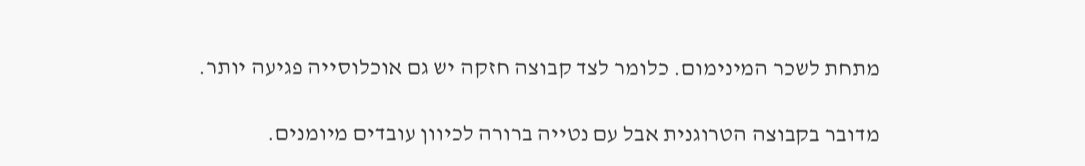מתחת לשכר המינימום. כלומר לצד קבוצה חזקה יש גם אוכלוסייה פגיעה יותר.

מדובר בקבוצה הטרוגנית אבל עם נטייה ברורה לכיוון עובדים מיומנים.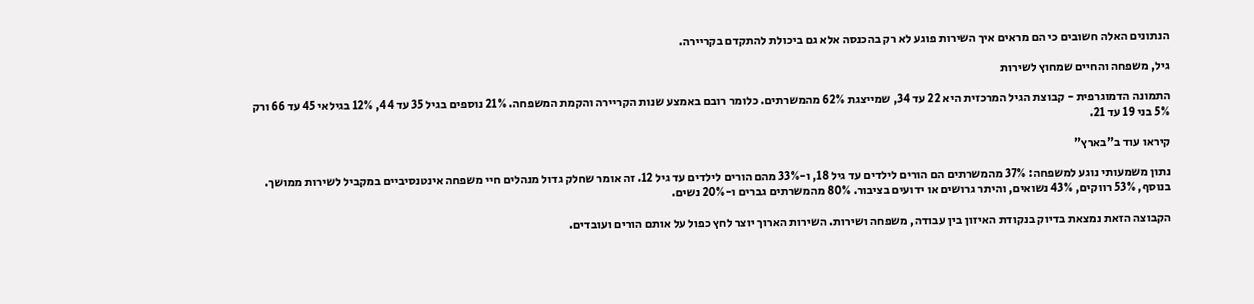הנתונים האלה חשובים כי הם מראים איך השירות פוגע לא רק בהכנסה אלא גם ביכולת להתקדם בקריירה.

גיל, משפחה והחיים שמחוץ לשירות

התמונה הדמוגרפית - קבוצת הגיל המרכזית היא 22 עד 34, שמייצגת 62% מהמשרתים. כלומר רובם באמצע שנות הקריירה והקמת המשפחה. 21% נוספים בגיל 35 עד 44, 12% בגילאי 45 עד 66 ורק 5% בני 19 עד 21.

קיראו עוד ב"בארץ"

נתון משמעותי נוגע למשפחה: 37% מהמשרתים הם הורים לילדים עד גיל 18, ו-33% מהם הורים לילדים עד גיל 12. זה אומר שחלק גדול מנהלים חיי משפחה אינטנסיביים במקביל לשירות ממושך. בנוסף, 53% רווקים, 43% נשואים, והיתר גרושים או ידועים בציבור. 80% מהמשרתים גברים ו-20% נשים.

הקבוצה הזאת נמצאת בדיוק בנקודת האיזון בין עבודה, משפחה ושירות. השירות הארוך יוצר לחץ כפול על אותם הורים ועובדים.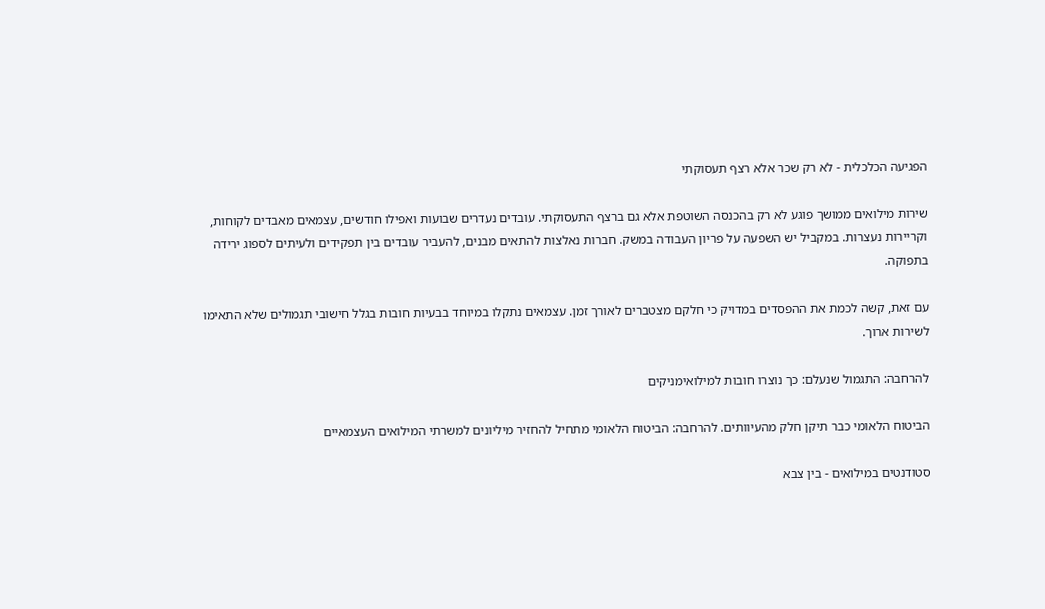הפגיעה הכלכלית - לא רק שכר אלא רצף תעסוקתי

שירות מילואים ממושך פוגע לא רק בהכנסה השוטפת אלא גם ברצף התעסוקתי. עובדים נעדרים שבועות ואפילו חודשים, עצמאים מאבדים לקוחות, וקריירות נעצרות. במקביל יש השפעה על פריון העבודה במשק. חברות נאלצות להתאים מבנים, להעביר עובדים בין תפקידים ולעיתים לספוג ירידה בתפוקה.

עם זאת, קשה לכמת את ההפסדים במדויק כי חלקם מצטברים לאורך זמן. עצמאים נתקלו במיוחד בבעיות חובות בגלל חישובי תגמולים שלא התאימו לשירות ארוך.

להרחבה: התגמול שנעלם: כך נוצרו חובות למילואימניקים

הביטוח הלאומי כבר תיקן חלק מהעיוותים. להרחבה: הביטוח הלאומי מתחיל להחזיר מיליונים למשרתי המילואים העצמאיים

סטודנטים במילואים - בין צבא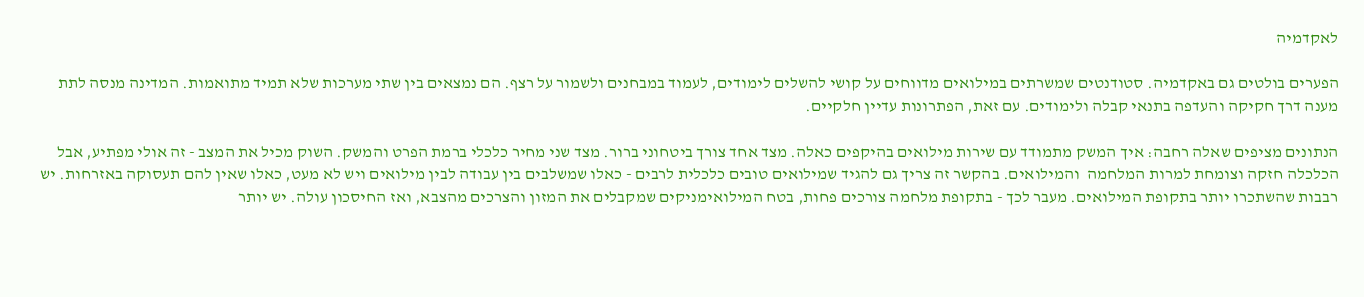לאקדמיה

הפערים בולטים גם באקדמיה. סטודנטים שמשרתים במילואים מדווחים על קושי להשלים לימודים, לעמוד במבחנים ולשמור על רצף. הם נמצאים בין שתי מערכות שלא תמיד מתואמות. המדינה מנסה לתת מענה דרך חקיקה והעדפה בתנאי קבלה ולימודים. עם זאת, הפתרונות עדיין חלקיים.

הנתונים מציפים שאלה רחבה: איך המשק מתמודד עם שירות מילואים בהיקפים כאלה. מצד אחד צורך ביטחוני ברור. מצד שני מחיר כלכלי ברמת הפרט והמשק. השוק מכיל את המצב - זה אולי מפתיע, אבל הכלכלה חזקה וצומחת למרות המלחמה  והמילואים. בהקשר זה צריך גם להגיד שמילואים טובים כלכלית לרבים - כאלו שמשלבים בין עבודה לבין מילואים ויש לא מעט, כאלו שאין להם תעסוקה באזרחות. יש רבבות שהשתכרו יותר בתקופת המילואים. מעבר לכך - בתקופת מלחמה צורכים פחות, בטח המילואימניקים שמקבלים את המזון והצרכים מהצבא, ואז החיסכון עולה. יש יותר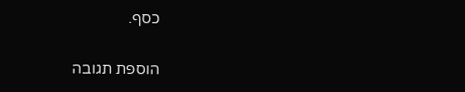כסף.

הוספת תגובה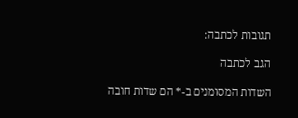תגובות לכתבה:

הגב לכתבה

השדות המסומנים ב-* הם שדות חובה